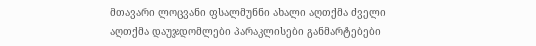მთავარი ლოცვანი ფსალმუნნი ახალი აღთქმა ძველი აღთქმა დაუჯდომლები პარაკლისები განმარტებები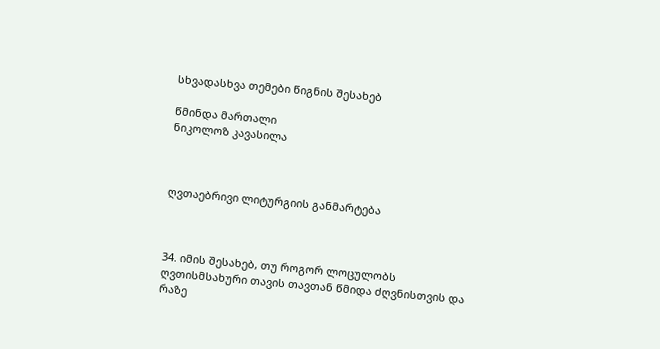სხვადასხვა თემები წიგნის შესახებ

წმინდა მართალი
ნიკოლოზ კავასილა



ღვთაებრივი ლიტურგიის განმარტება



34. იმის შესახებ, თუ როგორ ლოცულობს ღვთისმსახური თავის თავთან წმიდა ძღვნისთვის და რაზე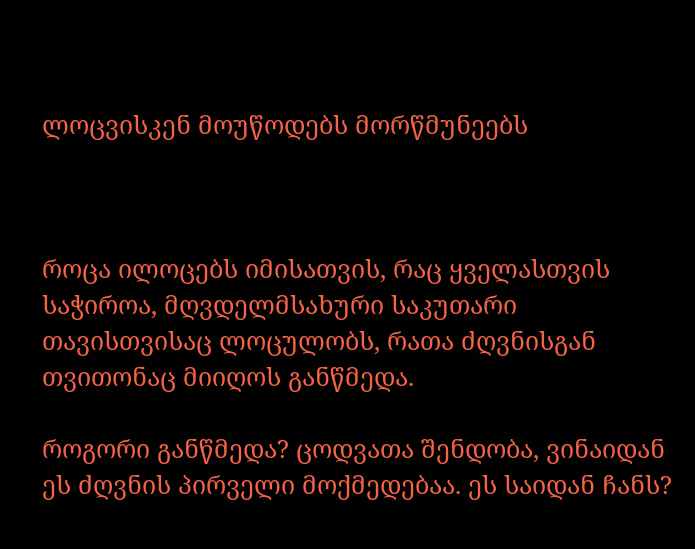ლოცვისკენ მოუწოდებს მორწმუნეებს



როცა ილოცებს იმისათვის, რაც ყველასთვის საჭიროა, მღვდელმსახური საკუთარი თავისთვისაც ლოცულობს, რათა ძღვნისგან თვითონაც მიიღოს განწმედა.

როგორი განწმედა? ცოდვათა შენდობა, ვინაიდან ეს ძღვნის პირველი მოქმედებაა. ეს საიდან ჩანს?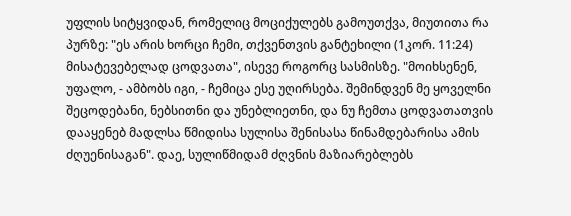უფლის სიტყვიდან, რომელიც მოციქულებს გამოუთქვა, მიუთითა რა პურზე: "ეს არის ხორცი ჩემი, თქვენთვის განტეხილი (1კორ. 11:24) მისატევებელად ცოდვათა", ისევე როგორც სასმისზე. "მოიხსენენ, უფალო, - ამბობს იგი, - ჩემიცა ესე უღირსება. შემინდვენ მე ყოველნი შეცოდებანი, ნებსითნი და უნებლიეთნი, და ნუ ჩემთა ცოდვათათვის დააყენებ მადლსა წმიდისა სულისა შენისასა წინამდებარისა ამის ძღუენისაგან". დაე, სულიწმიდამ ძღვნის მაზიარებლებს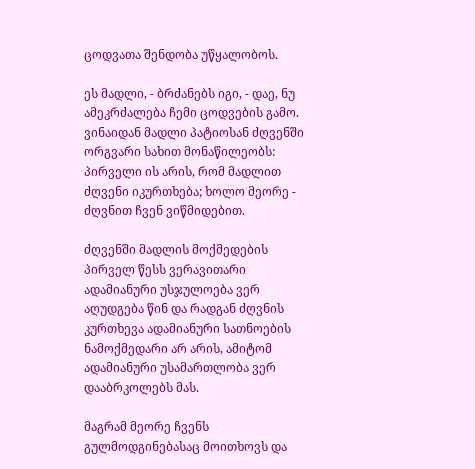ცოდვათა შენდობა უწყალობოს.

ეს მადლი, - ბრძანებს იგი, - დაე, ნუ ამეკრძალება ჩემი ცოდვების გამო. ვინაიდან მადლი პატიოსან ძღვენში ორგვარი სახით მონაწილეობს: პირველი ის არის, რომ მადლით ძღვენი იკურთხება; ხოლო მეორე - ძღვნით ჩვენ ვიწმიდებით.

ძღვენში მადლის მოქმედების პირველ წესს ვერავითარი ადამიანური უსჯულოება ვერ აღუდგება წინ და რადგან ძღვნის კურთხევა ადამიანური სათნოების ნამოქმედარი არ არის, ამიტომ ადამიანური უსამართლობა ვერ დააბრკოლებს მას.

მაგრამ მეორე ჩვენს გულმოდგინებასაც მოითხოვს და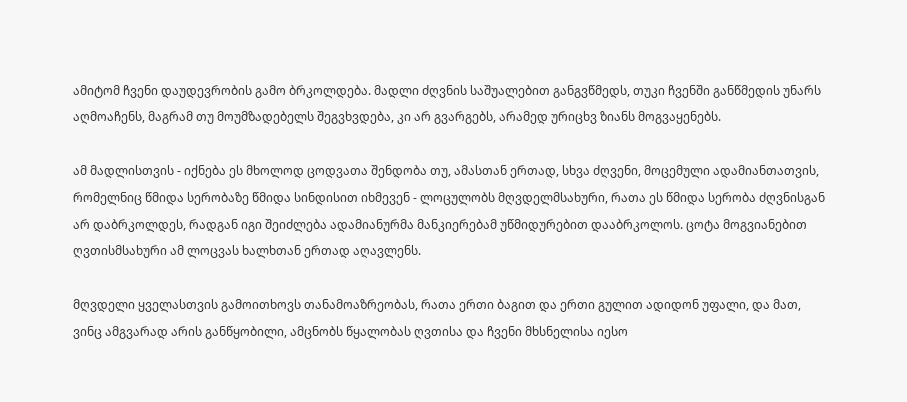ამიტომ ჩვენი დაუდევრობის გამო ბრკოლდება. მადლი ძღვნის საშუალებით განგვწმედს, თუკი ჩვენში განწმედის უნარს აღმოაჩენს, მაგრამ თუ მოუმზადებელს შეგვხვდება, კი არ გვარგებს, არამედ ურიცხვ ზიანს მოგვაყენებს.

ამ მადლისთვის - იქნება ეს მხოლოდ ცოდვათა შენდობა თუ, ამასთან ერთად, სხვა ძღვენი, მოცემული ადამიანთათვის, რომელნიც წმიდა სერობაზე წმიდა სინდისით იხმევენ - ლოცულობს მღვდელმსახური, რათა ეს წმიდა სერობა ძღვნისგან არ დაბრკოლდეს, რადგან იგი შეიძლება ადამიანურმა მანკიერებამ უწმიდურებით დააბრკოლოს. ცოტა მოგვიანებით ღვთისმსახური ამ ლოცვას ხალხთან ერთად აღავლენს.

მღვდელი ყველასთვის გამოითხოვს თანამოაზრეობას, რათა ერთი ბაგით და ერთი გულით ადიდონ უფალი, და მათ, ვინც ამგვარად არის განწყობილი, ამცნობს წყალობას ღვთისა და ჩვენი მხსნელისა იესო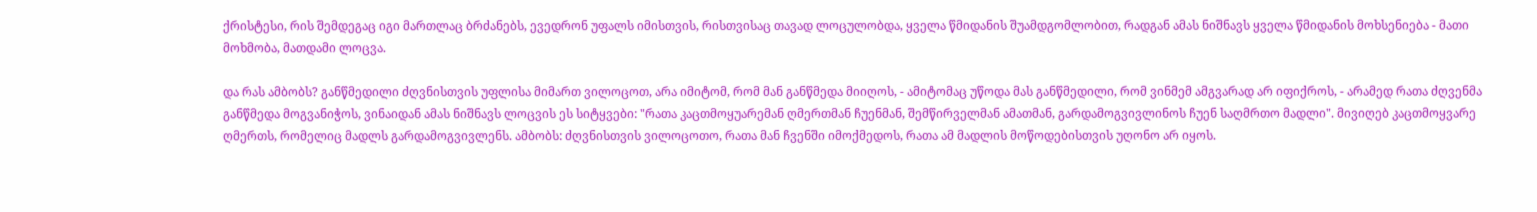ქრისტესი, რის შემდეგაც იგი მართლაც ბრძანებს, ევედრონ უფალს იმისთვის, რისთვისაც თავად ლოცულობდა, ყველა წმიდანის შუამდგომლობით, რადგან ამას ნიშნავს ყველა წმიდანის მოხსენიება - მათი მოხმობა, მათდამი ლოცვა.

და რას ამბობს? განწმედილი ძღვნისთვის უფლისა მიმართ ვილოცოთ, არა იმიტომ, რომ მან განწმედა მიიღოს, - ამიტომაც უწოდა მას განწმედილი, რომ ვინმემ ამგვარად არ იფიქროს, - არამედ რათა ძღვენმა განწმედა მოგვანიჭოს, ვინაიდან ამას ნიშნავს ლოცვის ეს სიტყვები: "რათა კაცთმოყუარემან ღმერთმან ჩუენმან, შემწირველმან ამათმან, გარდამოგვივლინოს ჩუენ საღმრთო მადლი". მივიღებ კაცთმოყვარე ღმერთს, რომელიც მადლს გარდამოგვივლენს. ამბობს: ძღვნისთვის ვილოცოთო, რათა მან ჩვენში იმოქმედოს, რათა ამ მადლის მოწოდებისთვის უღონო არ იყოს.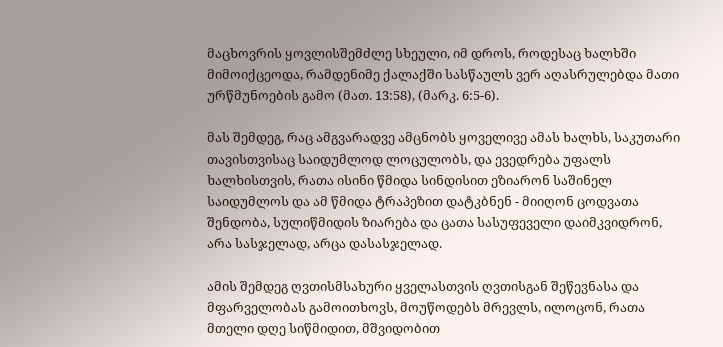მაცხოვრის ყოვლისშემძლე სხეული, იმ დროს, როდესაც ხალხში მიმოიქცეოდა, რამდენიმე ქალაქში სასწაულს ვერ აღასრულებდა მათი ურწმუნოების გამო (მათ. 13:58), (მარკ. 6:5-6).

მას შემდეგ, რაც ამგვარადვე ამცნობს ყოველივე ამას ხალხს, საკუთარი თავისთვისაც საიდუმლოდ ლოცულობს, და ევედრება უფალს ხალხისთვის, რათა ისინი წმიდა სინდისით ეზიარონ საშინელ საიდუმლოს და ამ წმიდა ტრაპეზით დატკბნენ - მიიღონ ცოდვათა შენდობა, სულიწმიდის ზიარება და ცათა სასუფეველი დაიმკვიდრონ, არა სასჯელად, არცა დასასჯელად.

ამის შემდეგ ღვთისმსახური ყველასთვის ღვთისგან შეწევნასა და მფარველობას გამოითხოვს, მოუწოდებს მრევლს, ილოცონ, რათა მთელი დღე სიწმიდით, მშვიდობით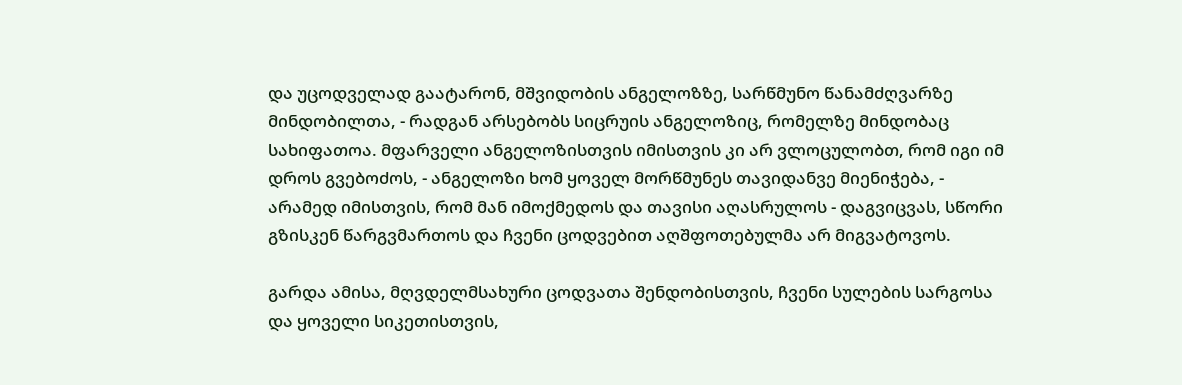და უცოდველად გაატარონ, მშვიდობის ანგელოზზე, სარწმუნო წანამძღვარზე მინდობილთა, - რადგან არსებობს სიცრუის ანგელოზიც, რომელზე მინდობაც სახიფათოა. მფარველი ანგელოზისთვის იმისთვის კი არ ვლოცულობთ, რომ იგი იმ დროს გვებოძოს, - ანგელოზი ხომ ყოველ მორწმუნეს თავიდანვე მიენიჭება, - არამედ იმისთვის, რომ მან იმოქმედოს და თავისი აღასრულოს - დაგვიცვას, სწორი გზისკენ წარგვმართოს და ჩვენი ცოდვებით აღშფოთებულმა არ მიგვატოვოს.

გარდა ამისა, მღვდელმსახური ცოდვათა შენდობისთვის, ჩვენი სულების სარგოსა და ყოველი სიკეთისთვის,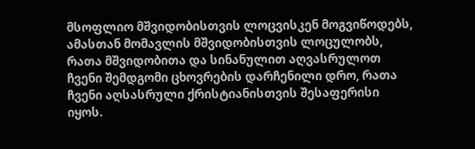მსოფლიო მშვიდობისთვის ლოცვისკენ მოგვიწოდებს, ამასთან მომავლის მშვიდობისთვის ლოცულობს, რათა მშვიდობითა და სინანულით აღვასრულოთ ჩვენი შემდგომი ცხოვრების დარჩენილი დრო, რათა ჩვენი აღსასრული ქრისტიანისთვის შესაფერისი იყოს.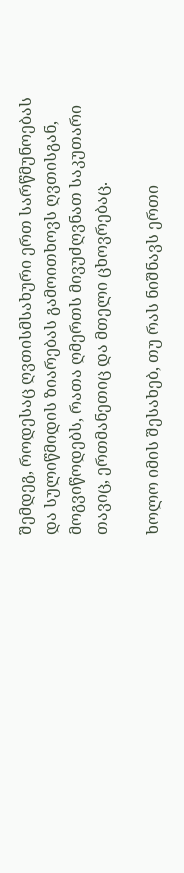შემდეგ, როდესაც ღვთისმსახური ერთ სარწმუნოებას და სულიწმიდის ზიარებას გამოითხოვს ღვთისგან, მოგვიწოდებს, რათა ღმერთს მივუძღვნათ საკუთარი თავიც, ერთმანეთიც და მთელი ცხოვრებაც.

ხოლო იმის შესახებ, თუ რას ნიშნავს ერთი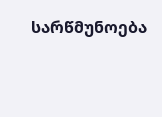სარწმუნოება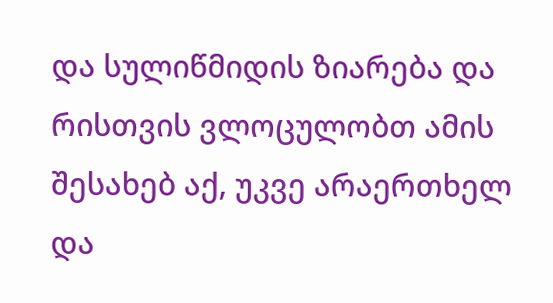და სულიწმიდის ზიარება და რისთვის ვლოცულობთ ამის შესახებ აქ, უკვე არაერთხელ და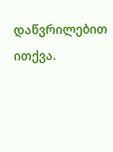დაწვრილებით ითქვა.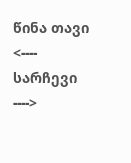წინა თავი <---- სარჩევი ---->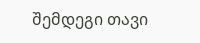შემდეგი თავი